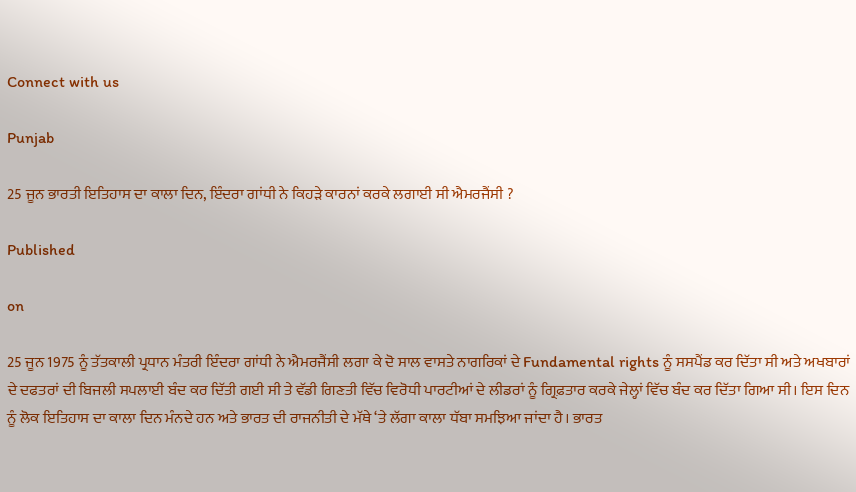Connect with us

Punjab

25 ਜੂਨ ਭਾਰਤੀ ਇਤਿਹਾਸ ਦਾ ਕਾਲਾ ਦਿਨ, ਇੰਦਰਾ ਗਾਂਧੀ ਨੇ ਕਿਹੜੇ ਕਾਰਨਾਂ ਕਰਕੇ ਲਗਾਈ ਸੀ ਐਮਰਜੈਂਸੀ ?

Published

on

25 ਜੂਨ 1975 ਨੂੰ ਤੱਤਕਾਲੀ ਪ੍ਰਧਾਨ ਮੰਤਰੀ ਇੰਦਰਾ ਗਾਂਧੀ ਨੇ ਐਮਰਜੈਂਸੀ ਲਗਾ ਕੇ ਦੋ ਸਾਲ ਵਾਸਤੇ ਨਾਗਰਿਕਾਂ ਦੇ Fundamental rights ਨੂੰ ਸਸਪੈਂਡ ਕਰ ਦਿੱਤਾ ਸੀ ਅਤੇ ਅਖਬਾਰਾਂ ਦੇ ਦਫਤਰਾਂ ਦੀ ਬਿਜਲੀ ਸਪਲਾਈ ਬੰਦ ਕਰ ਦਿੱਤੀ ਗਈ ਸੀ ਤੇ ਵੱਡੀ ਗਿਣਤੀ ਵਿੱਚ ਵਿਰੋਧੀ ਪਾਰਟੀਆਂ ਦੇ ਲੀਡਰਾਂ ਨੂੰ ਗ੍ਰਿਫ਼ਤਾਰ ਕਰਕੇ ਜੇਲ੍ਹਾਂ ਵਿੱਚ ਬੰਦ ਕਰ ਦਿੱਤਾ ਗਿਆ ਸੀ। ਇਸ ਦਿਨ ਨੂੰ ਲੋਕ ਇਤਿਹਾਸ ਦਾ ਕਾਲਾ ਦਿਨ ਮੰਨਦੇ ਹਨ ਅਤੇ ਭਾਰਤ ਦੀ ਰਾਜਨੀਤੀ ਦੇ ਮੱਥੇ ‘ਤੇ ਲੱਗਾ ਕਾਲਾ ਧੱਬਾ ਸਮਝਿਆ ਜਾਂਦਾ ਹੈ। ਭਾਰਤ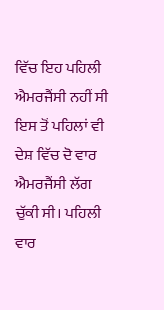ਵਿੱਚ ਇਹ ਪਹਿਲੀ ਐਮਰਜੈਂਸੀ ਨਹੀਂ ਸੀ ਇਸ ਤੋਂ ਪਹਿਲਾਂ ਵੀ ਦੇਸ਼ ਵਿੱਚ ਦੋ ਵਾਰ ਐਮਰਜੈਂਸੀ ਲੱਗ ਚੁੱਕੀ ਸੀ। ਪਹਿਲੀ ਵਾਰ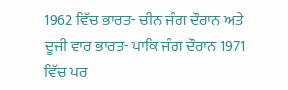1962 ਵਿੱਚ ਭਾਰਤ- ਚੀਨ ਜੰਗ ਦੌਰਾਨ ਅਤੇ ਦੂਜੀ ਵਾਰ ਭਾਰਤ- ਪਾਕਿ ਜੰਗ ਦੌਰਾਨ 1971 ਵਿੱਚ ਪਰ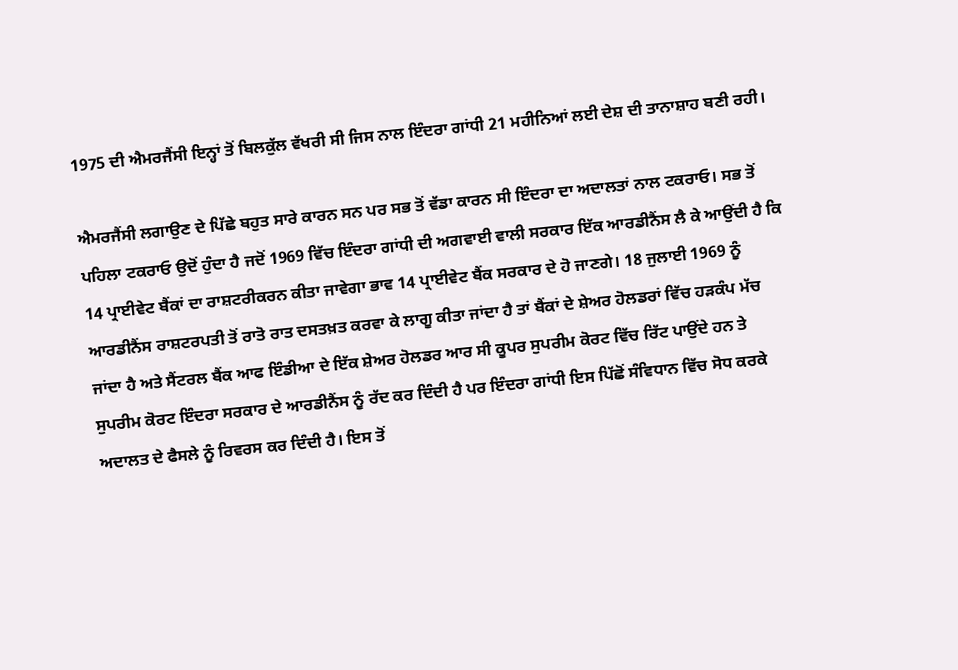1975 ਦੀ ਐਮਰਜੈਂਸੀ ਇਨ੍ਹਾਂ ਤੋਂ ਬਿਲਕੁੱਲ ਵੱਖਰੀ ਸੀ ਜਿਸ ਨਾਲ ਇੰਦਰਾ ਗਾਂਧੀ 21 ਮਹੀਨਿਆਂ ਲਈ ਦੇਸ਼ ਦੀ ਤਾਨਾਸ਼ਾਹ ਬਣੀ ਰਹੀ।

ਐਮਰਜੈਂਸੀ ਲਗਾਉਣ ਦੇ ਪਿੱਛੇ ਬਹੁਤ ਸਾਰੇ ਕਾਰਨ ਸਨ ਪਰ ਸਭ ਤੋਂ ਵੱਡਾ ਕਾਰਨ ਸੀ ਇੰਦਰਾ ਦਾ ਅਦਾਲਤਾਂ ਨਾਲ ਟਕਰਾਓ। ਸਭ ਤੋਂ ਪਹਿਲਾ ਟਕਰਾਓ ਉਦੋਂ ਹੁੰਦਾ ਹੈ ਜਦੋਂ 1969 ਵਿੱਚ ਇੰਦਰਾ ਗਾਂਧੀ ਦੀ ਅਗਵਾਈ ਵਾਲੀ ਸਰਕਾਰ ਇੱਕ ਆਰਡੀਨੈਂਸ ਲੈ ਕੇ ਆਉਂਦੀ ਹੈ ਕਿ 14 ਪ੍ਰਾਈਵੇਟ ਬੈਂਕਾਂ ਦਾ ਰਾਸ਼ਟਰੀਕਰਨ ਕੀਤਾ ਜਾਵੇਗਾ ਭਾਵ 14 ਪ੍ਰਾਈਵੇਟ ਬੈਂਕ ਸਰਕਾਰ ਦੇ ਹੋ ਜਾਣਗੇ। 18 ਜੁਲਾਈ 1969 ਨੂੰ ਆਰਡੀਨੈਂਸ ਰਾਸ਼ਟਰਪਤੀ ਤੋਂ ਰਾਤੋ ਰਾਤ ਦਸਤਖ਼ਤ ਕਰਵਾ ਕੇ ਲਾਗੂ ਕੀਤਾ ਜਾਂਦਾ ਹੈ ਤਾਂ ਬੈਂਕਾਂ ਦੇ ਸ਼ੇਅਰ ਹੋਲਡਰਾਂ ਵਿੱਚ ਹੜਕੰਪ ਮੱਚ ਜਾਂਦਾ ਹੈ ਅਤੇ ਸੈਂਟਰਲ ਬੈਂਕ ਆਫ ਇੰਡੀਆ ਦੇ ਇੱਕ ਸ਼ੇਅਰ ਹੋਲਡਰ ਆਰ ਸੀ ਕੂਪਰ ਸੁਪਰੀਮ ਕੋਰਟ ਵਿੱਚ ਰਿੱਟ ਪਾਉਂਦੇ ਹਨ ਤੇ ਸੁਪਰੀਮ ਕੋਰਟ ਇੰਦਰਾ ਸਰਕਾਰ ਦੇ ਆਰਡੀਨੈਂਸ ਨੂੰ ਰੱਦ ਕਰ ਦਿੰਦੀ ਹੈ ਪਰ ਇੰਦਰਾ ਗਾਂਧੀ ਇਸ ਪਿੱਛੋਂ ਸੰਵਿਧਾਨ ਵਿੱਚ ਸੋਧ ਕਰਕੇ ਅਦਾਲਤ ਦੇ ਫੈਸਲੇ ਨੂੰ ਰਿਵਰਸ ਕਰ ਦਿੰਦੀ ਹੈ। ਇਸ ਤੋਂ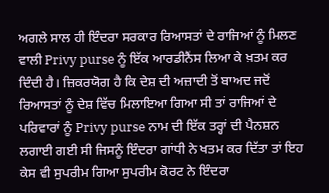ਅਗਲੇ ਸਾਲ ਹੀ ਇੰਦਰਾ ਸਰਕਾਰ ਰਿਆਸਤਾਂ ਦੇ ਰਾਜਿਆਂ ਨੂੰ ਮਿਲਣ ਵਾਲੀ Privy purse ਨੂੰ ਇੱਕ ਆਰਡੀਨੈਂਸ ਲਿਆ ਕੇ ਖ਼ਤਮ ਕਰ ਦਿੰਦੀ ਹੈ। ਜ਼ਿਕਰਯੋਗ ਹੈ ਕਿ ਦੇਸ਼ ਦੀ ਅਜ਼ਾਦੀ ਤੋਂ ਬਾਅਦ ਜਦੋਂ ਰਿਆਸਤਾਂ ਨੂੰ ਦੇਸ਼ ਵਿੱਚ ਮਿਲਾਇਆ ਗਿਆ ਸੀ ਤਾਂ ਰਾਜਿਆਂ ਦੇ ਪਰਿਵਾਰਾਂ ਨੂੰ Privy purse ਨਾਮ ਦੀ ਇੱਕ ਤਰ੍ਹਾਂ ਦੀ ਪੈਨਸ਼ਨ ਲਗਾਈ ਗਈ ਸੀ ਜਿਸਨੂੰ ਇੰਦਰਾ ਗਾਂਧੀ ਨੇ ਖਤਮ ਕਰ ਦਿੱਤਾ ਤਾਂ ਇਹ ਕੇਸ ਵੀ ਸੁਪਰੀਮ ਗਿਆ ਸੁਪਰੀਮ ਕੋਰਟ ਨੇ ਇੰਦਰਾ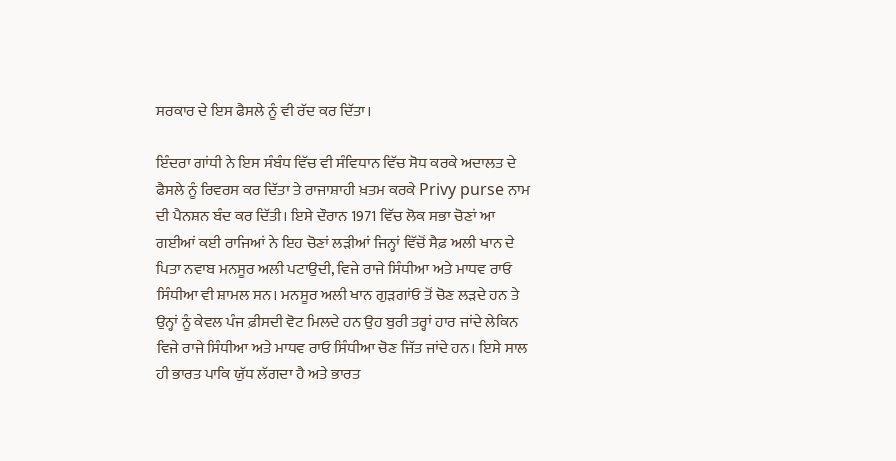ਸਰਕਾਰ ਦੇ ਇਸ ਫੈਸਲੇ ਨੂੰ ਵੀ ਰੱਦ ਕਰ ਦਿੱਤਾ।

ਇੰਦਰਾ ਗਾਂਧੀ ਨੇ ਇਸ ਸੰਬੰਧ ਵਿੱਚ ਵੀ ਸੰਵਿਧਾਨ ਵਿੱਚ ਸੋਧ ਕਰਕੇ ਅਦਾਲਤ ਦੇ ਫੈਸਲੇ ਨੂੰ ਰਿਵਰਸ ਕਰ ਦਿੱਤਾ ਤੇ ਰਾਜਾਸ਼ਾਹੀ ਖ਼ਤਮ ਕਰਕੇ Privy purse ਨਾਮ ਦੀ ਪੈਨਸ਼ਨ ਬੰਦ ਕਰ ਦਿੱਤੀ। ਇਸੇ ਦੌਰਾਨ 1971 ਵਿੱਚ ਲੋਕ ਸਭਾ ਚੋਣਾਂ ਆ ਗਈਆਂ ਕਈ ਰਾਜਿਆਂ ਨੇ ਇਹ ਚੋਣਾਂ ਲੜੀਆਂ ਜਿਨ੍ਹਾਂ ਵਿੱਚੋਂ ਸੈਫ਼ ਅਲੀ ਖਾਨ ਦੇ ਪਿਤਾ ਨਵਾਬ ਮਨਸੂਰ ਅਲੀ ਪਟਾਉਦੀ, ਵਿਜੇ ਰਾਜੇ ਸਿੰਧੀਆ ਅਤੇ ਮਾਧਵ ਰਾਓ ਸਿੰਧੀਆ ਵੀ ਸ਼ਾਮਲ ਸਨ। ਮਨਸੂਰ ਅਲੀ ਖਾਨ ਗੁੜਗਾਂਓ ਤੋਂ ਚੋਣ ਲੜਦੇ ਹਨ ਤੇ ਉਨ੍ਹਾਂ ਨੂੰ ਕੇਵਲ ਪੰਜ ਫ਼ੀਸਦੀ ਵੋਟ ਮਿਲਦੇ ਹਨ ਉਹ ਬੁਰੀ ਤਰ੍ਹਾਂ ਹਾਰ ਜਾਂਦੇ ਲੇਕਿਨ ਵਿਜੇ ਰਾਜੇ ਸਿੰਧੀਆ ਅਤੇ ਮਾਧਵ ਰਾਓ ਸਿੰਧੀਆ ਚੋਣ ਜਿੱਤ ਜਾਂਦੇ ਹਨ। ਇਸੇ ਸਾਲ ਹੀ ਭਾਰਤ ਪਾਕਿ ਯੁੱਧ ਲੱਗਦਾ ਹੈ ਅਤੇ ਭਾਰਤ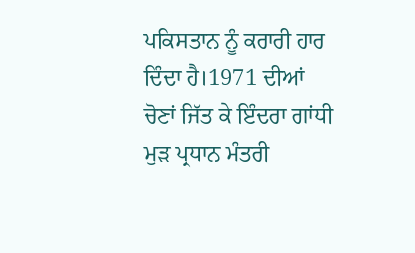ਪਕਿਸਤਾਨ ਨੂੰ ਕਰਾਰੀ ਹਾਰ ਦਿੰਦਾ ਹੈ।1971 ਦੀਆਂ ਚੋਣਾਂ ਜਿੱਤ ਕੇ ਇੰਦਰਾ ਗਾਂਧੀ ਮੁੜ ਪ੍ਰਧਾਨ ਮੰਤਰੀ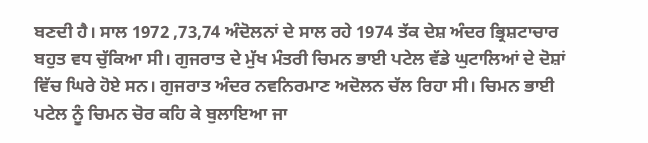ਬਣਦੀ ਹੈ। ਸਾਲ 1972 ,73,74 ਅੰਦੋਲਨਾਂ ਦੇ ਸਾਲ ਰਹੇ 1974 ਤੱਕ ਦੇਸ਼ ਅੰਦਰ ਭ੍ਰਿਸ਼ਟਾਚਾਰ ਬਹੁਤ ਵਧ ਚੁੱਕਿਆ ਸੀ। ਗੁਜਰਾਤ ਦੇ ਮੁੱਖ ਮੰਤਰੀ ਚਿਮਨ ਭਾਈ ਪਟੇਲ ਵੱਡੇ ਘੁਟਾਲਿਆਂ ਦੇ ਦੋਸ਼ਾਂ ਵਿੱਚ ਘਿਰੇ ਹੋਏ ਸਨ। ਗੁਜਰਾਤ ਅੰਦਰ ਨਵਨਿਰਮਾਣ ਅਦੋਲਨ ਚੱਲ ਰਿਹਾ ਸੀ। ਚਿਮਨ ਭਾਈ ਪਟੇਲ ਨੂੰ ਚਿਮਨ ਚੋਰ ਕਹਿ ਕੇ ਬੁਲਾਇਆ ਜਾ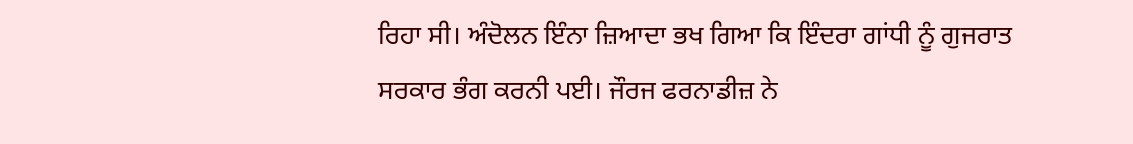ਰਿਹਾ ਸੀ। ਅੰਦੋਲਨ ਇੰਨਾ ਜ਼ਿਆਦਾ ਭਖ ਗਿਆ ਕਿ ਇੰਦਰਾ ਗਾਂਧੀ ਨੂੰ ਗੁਜਰਾਤ ਸਰਕਾਰ ਭੰਗ ਕਰਨੀ ਪਈ। ਜੌਰਜ ਫਰਨਾਡੀਜ਼ ਨੇ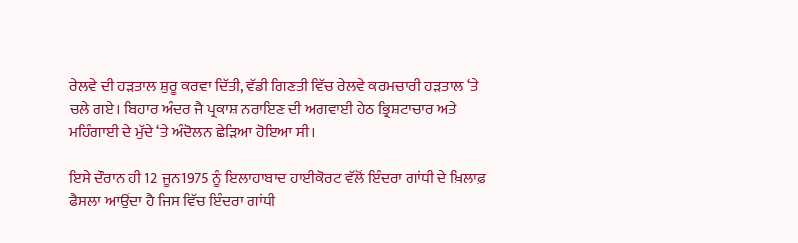ਰੇਲਵੇ ਦੀ ਹੜਤਾਲ ਸ਼ੁਰੂ ਕਰਵਾ ਦਿੱਤੀ, ਵੱਡੀ ਗਿਣਤੀ ਵਿੱਚ ਰੇਲਵੇ ਕਰਮਚਾਰੀ ਹੜਤਾਲ ‘ਤੇ ਚਲੇ ਗਏ। ਬਿਹਾਰ ਅੰਦਰ ਜੈ ਪ੍ਰਕਾਸ਼ ਨਰਾਇਣ ਦੀ ਅਗਵਾਈ ਹੇਠ ਭ੍ਰਿਸ਼ਟਾਚਾਰ ਅਤੇ ਮਹਿੰਗਾਈ ਦੇ ਮੁੱਦੇ ‘ਤੇ ਅੰਦੋਲਨ ਛੇੜਿਆ ਹੋਇਆ ਸੀ।

ਇਸੇ ਦੌਰਾਨ ਹੀ 12 ਜੂਨ1975 ਨੂੰ ਇਲਾਹਾਬਾਦ ਹਾਈਕੋਰਟ ਵੱਲੋਂ ਇੰਦਰਾ ਗਾਂਧੀ ਦੇ ਖ਼ਿਲਾਫ਼ ਫੈਸਲਾ ਆਉਂਦਾ ਹੈ ਜਿਸ ਵਿੱਚ ਇੰਦਰਾ ਗਾਂਧੀ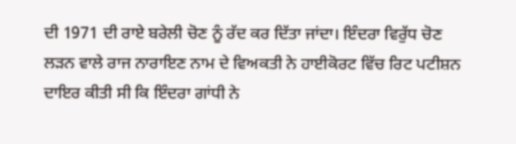ਦੀ 1971 ਦੀ ਰਾਏ ਬਰੇਲੀ ਚੋਣ ਨੂੰ ਰੱਦ ਕਰ ਦਿੱਤਾ ਜਾਂਦਾ। ਇੰਦਰਾ ਵਿਰੁੱਧ ਚੋਣ ਲੜਨ ਵਾਲੇ ਰਾਜ ਨਾਰਾਇਣ ਨਾਮ ਦੇ ਵਿਅਕਤੀ ਨੇ ਹਾਈਕੋਰਟ ਵਿੱਚ ਰਿਟ ਪਟੀਸ਼ਨ ਦਾਇਰ ਕੀਤੀ ਸੀ ਕਿ ਇੰਦਰਾ ਗਾਂਧੀ ਨੇ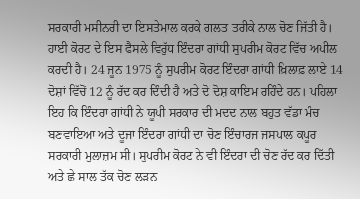ਸਰਕਾਰੀ ਮਸੀਨਰੀ ਦਾ ਇਸਤੇਮਾਲ ਕਰਕੇ ਗਲਤ ਤਰੀਕੇ ਨਾਲ ਚੋਣ ਜਿੱਤੀ ਹੈ। ਹਾਈ ਕੋਰਟ ਦੇ ਇਸ ਫੈਸਲੇ ਵਿਰੁੱਧ ਇੰਦਰਾ ਗਾਂਧੀ ਸੁਪਰੀਮ ਕੋਰਟ ਵਿੱਚ ਅਪੀਲ ਕਰਦੀ ਹੈ। 24 ਜੂਨ 1975 ਨੂੰ ਸੁਪਰੀਮ ਕੋਰਟ ਇੰਦਰਾ ਗਾਂਧੀ ਖ਼ਿਲਾਫ਼ ਲਾਏ 14 ਦੋਸ਼ਾਂ ਵਿੱਚੋਂ 12 ਨੂੰ ਰੱਦ ਕਰ ਦਿੰਦੀ ਹੈ ਅਤੇ ਦੋ ਦੋਸ਼ ਕਾਇਮ ਰਹਿੰਦੇ ਹਨ। ਪਹਿਲਾ ਇਹ ਕਿ ਇੰਦਰਾ ਗਾਂਧੀ ਨੇ ਯੂਪੀ ਸਰਕਾਰ ਦੀ ਮਦਦ ਨਾਲ ਬਹੁਤ ਵੱਡਾ ਮੰਚ ਬਣਵਾਇਆ ਅਤੇ ਦੂਜਾ ਇੰਦਰਾ ਗਾਂਧੀ ਦਾ ਚੋਣ ਇੰਚਾਰਜ ਜਸਪਾਲ ਕਪੂਰ ਸਰਕਾਰੀ ਮੁਲਾਜ਼ਮ ਸੀ। ਸੁਪਰੀਮ ਕੋਰਟ ਨੇ ਵੀ ਇੰਦਰਾ ਦੀ ਚੋਣ ਰੱਦ ਕਰ ਦਿੱਤੀ ਅਤੇ ਛੇ ਸਾਲ ਤੱਕ ਚੋਣ ਲੜਨ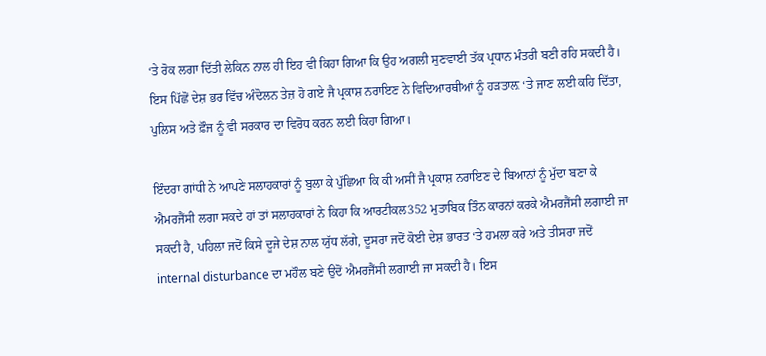‘ਤੇ ਰੋਕ ਲਗਾ ਦਿੱਤੀ ਲੇਕਿਨ ਨਾਲ ਹੀ ਇਹ ਵੀ ਕਿਹਾ ਗਿਆ ਕਿ ਉਹ ਅਗਲੀ ਸੁਣਵਾਈ ਤੱਕ ਪ੍ਰਧਾਨ ਮੰਤਰੀ ਬਣੀ ਰਹਿ ਸਕਦੀ ਹੈ। ਇਸ ਪਿੱਛੋਂ ਦੇਸ਼ ਭਰ ਵਿੱਚ ਅੰਦੋਲਨ ਤੇਜ਼ ਹੋ ਗਏ ਜੈ ਪ੍ਰਕਾਸ਼ ਨਰਾਇਣ ਨੇ ਵਿਦਿਆਰਥੀਆਂ ਨੂੰ ਹੜਤਾਲ਼ ‘ਤੇ ਜਾਣ ਲਈ ਕਹਿ ਦਿੱਤਾ, ਪੁਲਿਸ ਅਤੇ ਫ਼ੌਜ ਨੂੰ ਵੀ ਸਰਕਾਰ ਦਾ ਵਿਰੋਧ ਕਰਨ ਲਈ ਕਿਹਾ ਗਿਆ।

ਇੰਦਰਾ ਗਾਂਧੀ ਨੇ ਆਪਣੇ ਸਲਾਹਕਾਰਾਂ ਨੂੰ ਬੁਲਾ ਕੇ ਪੁੱਛਿਆ ਕਿ ਕੀ ਅਸੀਂ ਜੈ ਪ੍ਰਕਾਸ਼ ਨਰਾਇਣ ਦੇ ਬਿਆਨਾਂ ਨੂੰ ਮੁੱਦਾ ਬਣਾ ਕੇ ਐਮਰਜੈਂਸੀ ਲਗਾ ਸਕਦੇ ਹਾਂ ਤਾਂ ਸਲਾਹਕਾਰਾਂ ਨੇ ਕਿਹਾ ਕਿ ਆਰਟੀਕਲ352 ਮੁਤਾਬਿਕ ਤਿੰਨ ਕਾਰਨਾਂ ਕਰਕੇ ਐਮਰਜੈਂਸੀ ਲਗਾਈ ਜਾ ਸਕਦੀ ਹੈ, ਪਹਿਲਾ ਜਦੋਂ ਕਿਸੇ ਦੂਜੇ ਦੇਸ਼ ਨਾਲ ਯੁੱਧ ਲੱਗੇ, ਦੂਸਰਾ ਜਦੋਂ ਕੋਈ ਦੇਸ਼ ਭਾਰਤ ‘ਤੇ ਹਮਲਾ ਕਰੇ ਅਤੇ ਤੀਸਰਾ ਜਦੋਂ internal disturbance ਦਾ ਮਹੌਲ ਬਣੇ ਉਦੋਂ ਐਮਰਜੈਂਸੀ ਲਗਾਈ ਜਾ ਸਕਦੀ ਹੈ। ਇਸ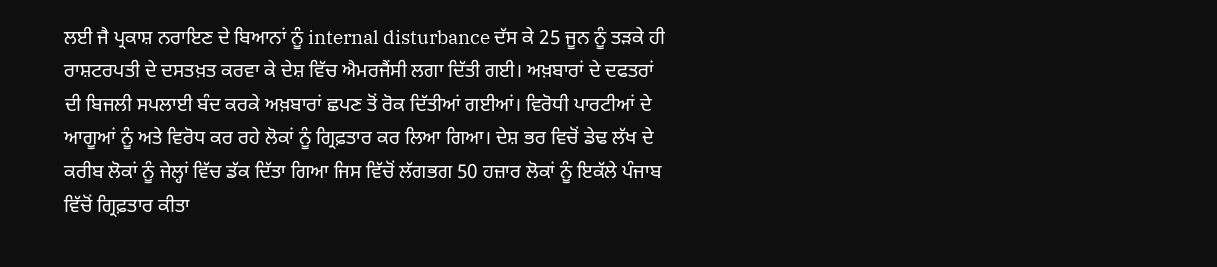ਲਈ ਜੈ ਪ੍ਰਕਾਸ਼ ਨਰਾਇਣ ਦੇ ਬਿਆਨਾਂ ਨੂੰ internal disturbance ਦੱਸ ਕੇ 25 ਜੂਨ ਨੂੰ ਤੜਕੇ ਹੀ ਰਾਸ਼ਟਰਪਤੀ ਦੇ ਦਸਤਖ਼ਤ ਕਰਵਾ ਕੇ ਦੇਸ਼ ਵਿੱਚ ਐਮਰਜੈਂਸੀ ਲਗਾ ਦਿੱਤੀ ਗਈ। ਅਖ਼ਬਾਰਾਂ ਦੇ ਦਫਤਰਾਂ ਦੀ ਬਿਜਲੀ ਸਪਲਾਈ ਬੰਦ ਕਰਕੇ ਅਖ਼ਬਾਰਾਂ ਛਪਣ ਤੋਂ ਰੋਕ ਦਿੱਤੀਆਂ ਗਈਆਂ। ਵਿਰੋਧੀ ਪਾਰਟੀਆਂ ਦੇ ਆਗੂਆਂ ਨੂੰ ਅਤੇ ਵਿਰੋਧ ਕਰ ਰਹੇ ਲੋਕਾਂ ਨੂੰ ਗ੍ਰਿਫ਼ਤਾਰ ਕਰ ਲਿਆ ਗਿਆ। ਦੇਸ਼ ਭਰ ਵਿਚੋਂ ਡੇਢ ਲੱਖ ਦੇ ਕਰੀਬ ਲੋਕਾਂ ਨੂੰ ਜੇਲ੍ਹਾਂ ਵਿੱਚ ਡੱਕ ਦਿੱਤਾ ਗਿਆ ਜਿਸ ਵਿੱਚੋਂ ਲੱਗਭਗ 50 ਹਜ਼ਾਰ ਲੋਕਾਂ ਨੂੰ ਇਕੱਲੇ ਪੰਜਾਬ ਵਿੱਚੋਂ ਗ੍ਰਿਫ਼ਤਾਰ ਕੀਤਾ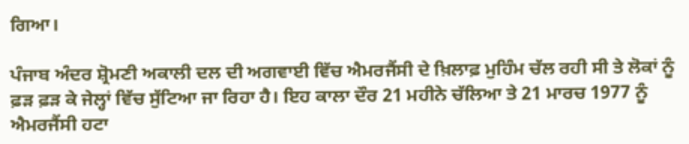ਗਿਆ।

ਪੰਜਾਬ ਅੰਦਰ ਸ਼੍ਰੋਮਣੀ ਅਕਾਲੀ ਦਲ ਦੀ ਅਗਵਾਈ ਵਿੱਚ ਐਮਰਜੈਂਸੀ ਦੇ ਖ਼ਿਲਾਫ਼ ਮੁਹਿੰਮ ਚੱਲ ਰਹੀ ਸੀ ਤੇ ਲੋਕਾਂ ਨੂੰ ਫ਼ੜ ਫ਼ੜ ਕੇ ਜੇਲ੍ਹਾਂ ਵਿੱਚ ਸੁੱਟਿਆ ਜਾ ਰਿਹਾ ਹੈ। ਇਹ ਕਾਲਾ ਦੌਰ 21 ਮਹੀਨੇ ਚੱਲਿਆ ਤੇ 21 ਮਾਰਚ 1977 ਨੂੰ ਐਮਰਜੈਂਸੀ ਹਟਾ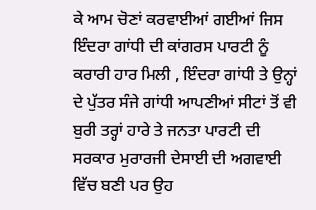ਕੇ ਆਮ ਚੋਣਾਂ ਕਰਵਾਈਆਂ ਗਈਆਂ ਜਿਸ ਇੰਦਰਾ ਗਾਂਧੀ ਦੀ ਕਾਂਗਰਸ ਪਾਰਟੀ ਨੂੰ ਕਰਾਰੀ ਹਾਰ ਮਿਲੀ , ਇੰਦਰਾ ਗਾਂਧੀ ਤੇ ਉਨ੍ਹਾਂ ਦੇ ਪੁੱਤਰ ਸੰਜੇ ਗਾਂਧੀ ਆਪਣੀਆਂ ਸੀਟਾਂ ਤੋਂ ਵੀ ਬੁਰੀ ਤਰ੍ਹਾਂ ਹਾਰੇ ਤੇ ਜਨਤਾ ਪਾਰਟੀ ਦੀ ਸਰਕਾਰ ਮੁਰਾਰਜੀ ਦੇਸਾਈ ਦੀ ਅਗਵਾਈ ਵਿੱਚ ਬਣੀ ਪਰ ਉਹ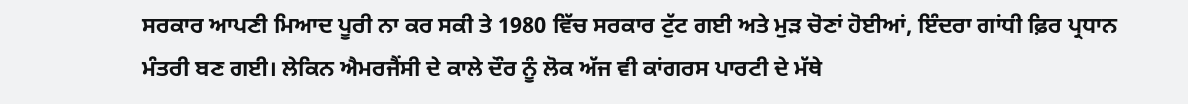ਸਰਕਾਰ ਆਪਣੀ ਮਿਆਦ ਪੂਰੀ ਨਾ ਕਰ ਸਕੀ ਤੇ 1980 ਵਿੱਚ ਸਰਕਾਰ ਟੁੱਟ ਗਈ ਅਤੇ ਮੁੜ ਚੋਣਾਂ ਹੋਈਆਂ, ਇੰਦਰਾ ਗਾਂਧੀ ਫ਼ਿਰ ਪ੍ਰਧਾਨ ਮੰਤਰੀ ਬਣ ਗਈ। ਲੇਕਿਨ ਐਮਰਜੈਂਸੀ ਦੇ ਕਾਲੇ ਦੌਰ ਨੂੰ ਲੋਕ ਅੱਜ ਵੀ ਕਾਂਗਰਸ ਪਾਰਟੀ ਦੇ ਮੱਥੇ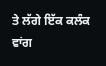ਤੇ ਲੱਗੇ ਇੱਕ ਕਲੰਕ ਵਾਂਗ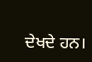ਦੇਖਦੇ ਹਨ।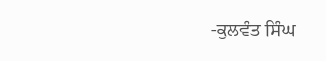-ਕੁਲਵੰਤ ਸਿੰਘ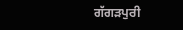ਗੱਗੜਪੁਰੀ